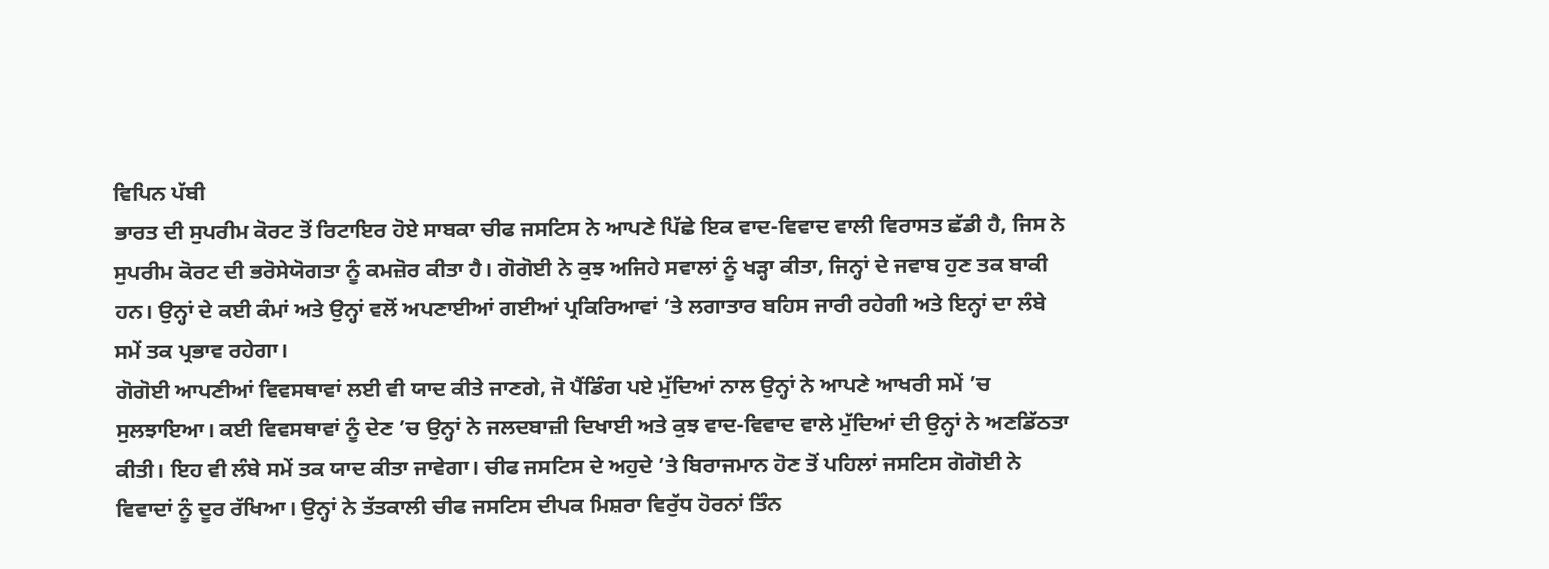ਵਿਪਿਨ ਪੱਬੀ
ਭਾਰਤ ਦੀ ਸੁਪਰੀਮ ਕੋਰਟ ਤੋਂ ਰਿਟਾਇਰ ਹੋਏ ਸਾਬਕਾ ਚੀਫ ਜਸਟਿਸ ਨੇ ਆਪਣੇ ਪਿੱਛੇ ਇਕ ਵਾਦ-ਵਿਵਾਦ ਵਾਲੀ ਵਿਰਾਸਤ ਛੱਡੀ ਹੈ, ਜਿਸ ਨੇ ਸੁਪਰੀਮ ਕੋਰਟ ਦੀ ਭਰੋਸੇਯੋਗਤਾ ਨੂੰ ਕਮਜ਼ੋਰ ਕੀਤਾ ਹੈ। ਗੋਗੋਈ ਨੇ ਕੁਝ ਅਜਿਹੇ ਸਵਾਲਾਂ ਨੂੰ ਖੜ੍ਹਾ ਕੀਤਾ, ਜਿਨ੍ਹਾਂ ਦੇ ਜਵਾਬ ਹੁਣ ਤਕ ਬਾਕੀ ਹਨ। ਉਨ੍ਹਾਂ ਦੇ ਕਈ ਕੰਮਾਂ ਅਤੇ ਉਨ੍ਹਾਂ ਵਲੋਂ ਅਪਣਾਈਆਂ ਗਈਆਂ ਪ੍ਰਕਿਰਿਆਵਾਂ ’ਤੇ ਲਗਾਤਾਰ ਬਹਿਸ ਜਾਰੀ ਰਹੇਗੀ ਅਤੇ ਇਨ੍ਹਾਂ ਦਾ ਲੰਬੇ ਸਮੇਂ ਤਕ ਪ੍ਰਭਾਵ ਰਹੇਗਾ।
ਗੋਗੋਈ ਆਪਣੀਆਂ ਵਿਵਸਥਾਵਾਂ ਲਈ ਵੀ ਯਾਦ ਕੀਤੇ ਜਾਣਗੇ, ਜੋ ਪੈਂਡਿੰਗ ਪਏ ਮੁੱਦਿਆਂ ਨਾਲ ਉਨ੍ਹਾਂ ਨੇ ਆਪਣੇ ਆਖਰੀ ਸਮੇਂ ’ਚ ਸੁਲਝਾਇਆ। ਕਈ ਵਿਵਸਥਾਵਾਂ ਨੂੰ ਦੇਣ ’ਚ ਉਨ੍ਹਾਂ ਨੇ ਜਲਦਬਾਜ਼ੀ ਦਿਖਾਈ ਅਤੇ ਕੁਝ ਵਾਦ-ਵਿਵਾਦ ਵਾਲੇ ਮੁੱਦਿਆਂ ਦੀ ਉਨ੍ਹਾਂ ਨੇ ਅਣਡਿੱਠਤਾ ਕੀਤੀ। ਇਹ ਵੀ ਲੰਬੇ ਸਮੇਂ ਤਕ ਯਾਦ ਕੀਤਾ ਜਾਵੇਗਾ। ਚੀਫ ਜਸਟਿਸ ਦੇ ਅਹੁਦੇ ’ਤੇ ਬਿਰਾਜਮਾਨ ਹੋਣ ਤੋਂ ਪਹਿਲਾਂ ਜਸਟਿਸ ਗੋਗੋਈ ਨੇ ਵਿਵਾਦਾਂ ਨੂੰ ਦੂਰ ਰੱਖਿਆ। ਉਨ੍ਹਾਂ ਨੇ ਤੱਤਕਾਲੀ ਚੀਫ ਜਸਟਿਸ ਦੀਪਕ ਮਿਸ਼ਰਾ ਵਿਰੁੱਧ ਹੋਰਨਾਂ ਤਿੰਨ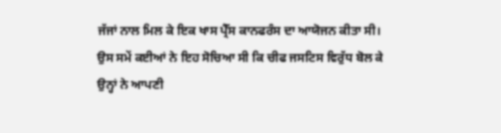ਜੱਜਾਂ ਨਾਲ ਮਿਲ ਕੇ ਇਕ ਖਾਸ ਪ੍ਰੈੱਸ ਕਾਨਫਰੰਸ ਦਾ ਆਯੋਜਨ ਕੀਤਾ ਸੀ। ਉਸ ਸਮੇਂ ਕਈਆਂ ਨੇ ਇਹ ਸੋਚਿਆ ਸੀ ਕਿ ਚੀਫ ਜਸਟਿਸ ਵਿਰੁੱਧ ਬੋਲ ਕੇ ਉਨ੍ਹਾਂ ਨੇ ਆਪਣੀ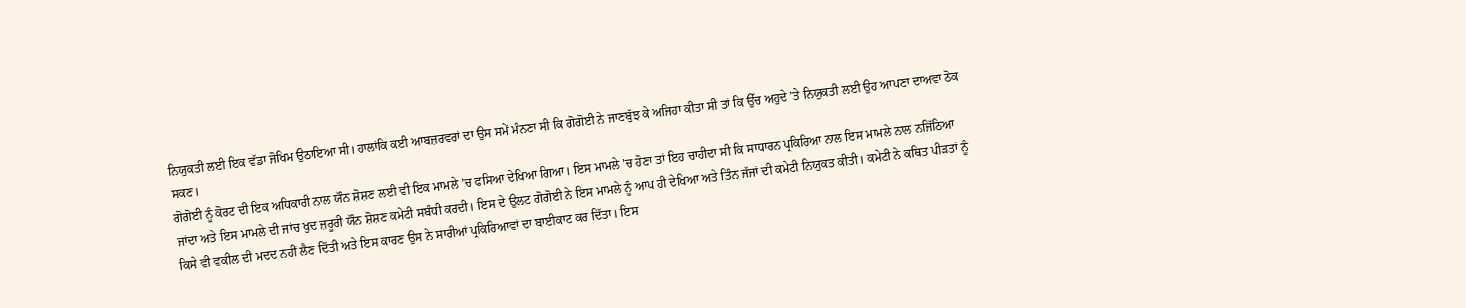ਨਿਯੁਕਤੀ ਲਈ ਇਕ ਵੱਡਾ ਜੋਖਿਮ ਉਠਾਇਆ ਸੀ। ਹਾਲਾਂਕਿ ਕਈ ਆਬਜ਼ਰਵਰਾਂ ਦਾ ਉਸ ਸਮੇਂ ਮੰਨਣਾ ਸੀ ਕਿ ਗੋਗੋਈ ਨੇ ਜਾਣਬੁੱਝ ਕੇ ਅਜਿਹਾ ਕੀਤਾ ਸੀ ਤਾਂ ਕਿ ਉੱਚ ਅਹੁਦੇ ’ਤੇ ਨਿਯੁਕਤੀ ਲਈ ਉਹ ਆਪਣਾ ਦਾਅਵਾ ਠੋਕ ਸਕਣ।
ਗੋਗੋਈ ਨੂੰ ਕੋਰਟ ਦੀ ਇਕ ਅਧਿਕਾਰੀ ਨਾਲ ਯੌਨ ਸ਼ੋਸ਼ਣ ਲਈ ਵੀ ਇਕ ਮਾਮਲੇ ’ਚ ਫਸਿਆ ਦੇਖਿਆ ਗਿਆ। ਇਸ ਮਾਮਲੇ ’ਚ ਹੋਣਾ ਤਾਂ ਇਹ ਚਾਹੀਦਾ ਸੀ ਕਿ ਸਾਧਾਰਨ ਪ੍ਰਕਿਰਿਆ ਨਾਲ ਇਸ ਮਾਮਲੇ ਨਾਲ ਨਜਿੱਠਿਆ ਜਾਂਦਾ ਅਤੇ ਇਸ ਮਾਮਲੇ ਦੀ ਜਾਂਚ ਖੁਦ ਜ਼ਰੂਰੀ ਯੌਨ ਸ਼ੋਸ਼ਣ ਕਮੇਟੀ ਸਬੰਧੀ ਕਰਦੀ। ਇਸ ਦੇ ਉਲਟ ਗੋਗੋਈ ਨੇ ਇਸ ਮਾਮਲੇ ਨੂੰ ਆਪ ਹੀ ਦੇਖਿਆ ਅਤੇ ਤਿੰਨ ਜੱਜਾਂ ਦੀ ਕਮੇਟੀ ਨਿਯੁਕਤ ਕੀਤੀ। ਕਮੇਟੀ ਨੇ ਕਥਿਤ ਪੀੜਤਾਂ ਨੂੰ ਕਿਸੇ ਵੀ ਵਕੀਲ ਦੀ ਮਦਦ ਨਹੀਂ ਲੈਣ ਦਿੱਤੀ ਅਤੇ ਇਸ ਕਾਰਣ ਉਸ ਨੇ ਸਾਰੀਆਂ ਪ੍ਰਕਿਰਿਆਵਾਂ ਦਾ ਬਾਈਕਾਟ ਕਰ ਦਿੱਤਾ। ਇਸ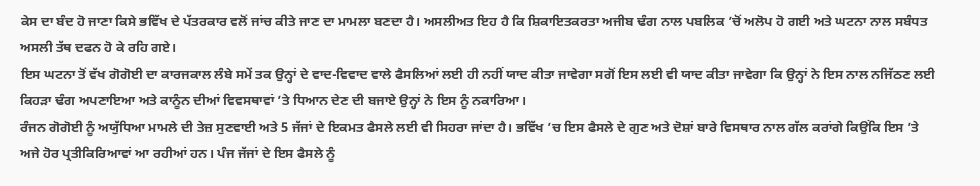ਕੇਸ ਦਾ ਬੰਦ ਹੋ ਜਾਣਾ ਕਿਸੇ ਭਵਿੱਖ ਦੇ ਪੱਤਰਕਾਰ ਵਲੋਂ ਜਾਂਚ ਕੀਤੇ ਜਾਣ ਦਾ ਮਾਮਲਾ ਬਣਦਾ ਹੈ। ਅਸਲੀਅਤ ਇਹ ਹੈ ਕਿ ਸ਼ਿਕਾਇਤਕਰਤਾ ਅਜੀਬ ਢੰਗ ਨਾਲ ਪਬਲਿਕ ’ਚੋਂ ਅਲੋਪ ਹੋ ਗਈ ਅਤੇ ਘਟਨਾ ਨਾਲ ਸਬੰਧਤ ਅਸਲੀ ਤੱਥ ਦਫਨ ਹੋ ਕੇ ਰਹਿ ਗਏ।
ਇਸ ਘਟਨਾ ਤੋਂ ਵੱਖ ਗੋਗੋਈ ਦਾ ਕਾਰਜਕਾਲ ਲੰਬੇ ਸਮੇਂ ਤਕ ਉਨ੍ਹਾਂ ਦੇ ਵਾਦ-ਵਿਵਾਦ ਵਾਲੇ ਫੈਸਲਿਆਂ ਲਈ ਹੀ ਨਹੀਂ ਯਾਦ ਕੀਤਾ ਜਾਵੇਗਾ ਸਗੋਂ ਇਸ ਲਈ ਵੀ ਯਾਦ ਕੀਤਾ ਜਾਵੇਗਾ ਕਿ ਉਨ੍ਹਾਂ ਨੇ ਇਸ ਨਾਲ ਨਜਿੱਠਣ ਲਈ ਕਿਹੜਾ ਢੰਗ ਅਪਣਾਇਆ ਅਤੇ ਕਾਨੂੰਨ ਦੀਆਂ ਵਿਵਸਥਾਵਾਂ ’ਤੇ ਧਿਆਨ ਦੇਣ ਦੀ ਬਜਾਏ ਉਨ੍ਹਾਂ ਨੇ ਇਸ ਨੂੰ ਨਕਾਰਿਆ।
ਰੰਜਨ ਗੋਗੋਈ ਨੂੰ ਅਯੁੱਧਿਆ ਮਾਮਲੇ ਦੀ ਤੇਜ਼ ਸੁਣਵਾਈ ਅਤੇ 5 ਜੱਜਾਂ ਦੇ ਇਕਮਤ ਫੈਸਲੇ ਲਈ ਵੀ ਸਿਹਰਾ ਜਾਂਦਾ ਹੈ। ਭਵਿੱਖ ’ਚ ਇਸ ਫੈਸਲੇ ਦੇ ਗੁਣ ਅਤੇ ਦੋਸ਼ਾਂ ਬਾਰੇ ਵਿਸਥਾਰ ਨਾਲ ਗੱਲ ਕਰਾਂਗੇ ਕਿਉਂਕਿ ਇਸ ’ਤੇ ਅਜੇ ਹੋਰ ਪ੍ਰਤੀਕਿਰਿਆਵਾਂ ਆ ਰਹੀਆਂ ਹਨ। ਪੰਜ ਜੱਜਾਂ ਦੇ ਇਸ ਫੈਸਲੇ ਨੂੰ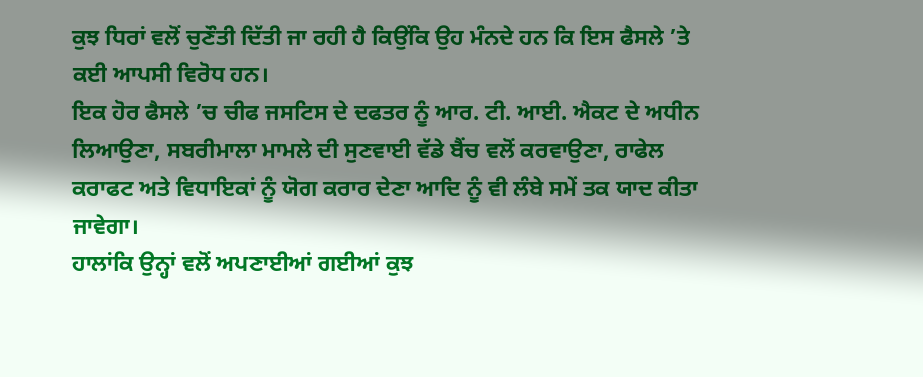ਕੁਝ ਧਿਰਾਂ ਵਲੋਂ ਚੁਣੌਤੀ ਦਿੱਤੀ ਜਾ ਰਹੀ ਹੈ ਕਿਉਂਕਿ ਉਹ ਮੰਨਦੇ ਹਨ ਕਿ ਇਸ ਫੈਸਲੇ ’ਤੇ ਕਈ ਆਪਸੀ ਵਿਰੋਧ ਹਨ।
ਇਕ ਹੋਰ ਫੈਸਲੇ ’ਚ ਚੀਫ ਜਸਟਿਸ ਦੇ ਦਫਤਰ ਨੂੰ ਆਰ. ਟੀ. ਆਈ. ਐਕਟ ਦੇ ਅਧੀਨ ਲਿਆਉਣਾ, ਸਬਰੀਮਾਲਾ ਮਾਮਲੇ ਦੀ ਸੁਣਵਾਈ ਵੱਡੇ ਬੈਂਚ ਵਲੋਂ ਕਰਵਾਉਣਾ, ਰਾਫੇਲ ਕਰਾਫਟ ਅਤੇ ਵਿਧਾਇਕਾਂ ਨੂੰ ਯੋਗ ਕਰਾਰ ਦੇਣਾ ਆਦਿ ਨੂੰ ਵੀ ਲੰਬੇ ਸਮੇਂ ਤਕ ਯਾਦ ਕੀਤਾ ਜਾਵੇਗਾ।
ਹਾਲਾਂਕਿ ਉਨ੍ਹਾਂ ਵਲੋਂ ਅਪਣਾਈਆਂ ਗਈਆਂ ਕੁਝ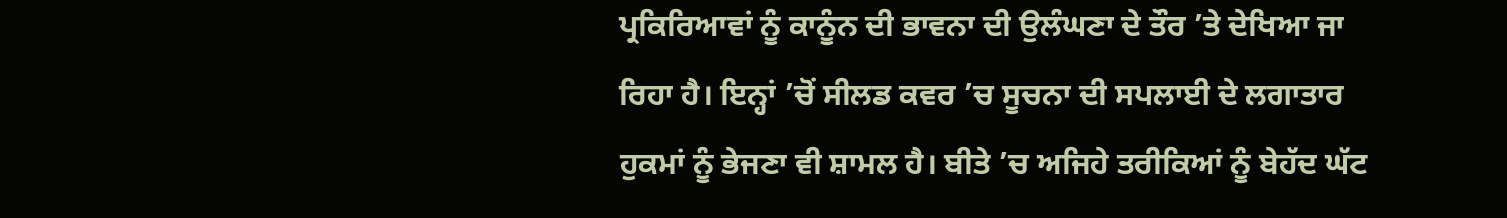ਪ੍ਰਕਿਰਿਆਵਾਂ ਨੂੰ ਕਾਨੂੰਨ ਦੀ ਭਾਵਨਾ ਦੀ ਉਲੰਘਣਾ ਦੇ ਤੌਰ ’ਤੇ ਦੇਖਿਆ ਜਾ ਰਿਹਾ ਹੈ। ਇਨ੍ਹਾਂ ’ਚੋਂ ਸੀਲਡ ਕਵਰ ’ਚ ਸੂਚਨਾ ਦੀ ਸਪਲਾਈ ਦੇ ਲਗਾਤਾਰ ਹੁਕਮਾਂ ਨੂੰ ਭੇਜਣਾ ਵੀ ਸ਼ਾਮਲ ਹੈ। ਬੀਤੇ ’ਚ ਅਜਿਹੇ ਤਰੀਕਿਆਂ ਨੂੰ ਬੇਹੱਦ ਘੱਟ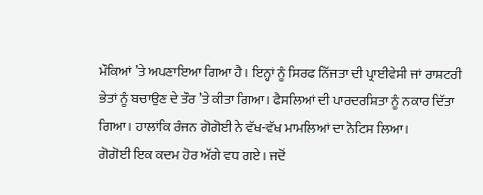ਮੌਕਿਆਂ ’ਤੇ ਅਪਣਾਇਆ ਗਿਆ ਹੈ। ਇਨ੍ਹਾਂ ਨੂੰ ਸਿਰਫ ਨਿੱਜਤਾ ਦੀ ਪ੍ਰਾਈਵੇਸੀ ਜਾਂ ਰਾਸ਼ਟਰੀ ਭੇਤਾਂ ਨੂੰ ਬਚਾਉਣ ਦੇ ਤੌਰ ’ਤੇ ਕੀਤਾ ਗਿਆ। ਫੈਸਲਿਆਂ ਦੀ ਪਾਰਦਰਸ਼ਿਤਾ ਨੂੰ ਨਕਾਰ ਦਿੱਤਾ ਗਿਆ। ਹਾਲਾਂਕਿ ਰੰਜਨ ਗੋਗੋਈ ਨੇ ਵੱਖ-ਵੱਖ ਮਾਮਲਿਆਂ ਦਾ ਨੋਟਿਸ ਲਿਆ।
ਗੋਗੋਈ ਇਕ ਕਦਮ ਹੋਰ ਅੱਗੇ ਵਧ ਗਏ। ਜਦੋਂ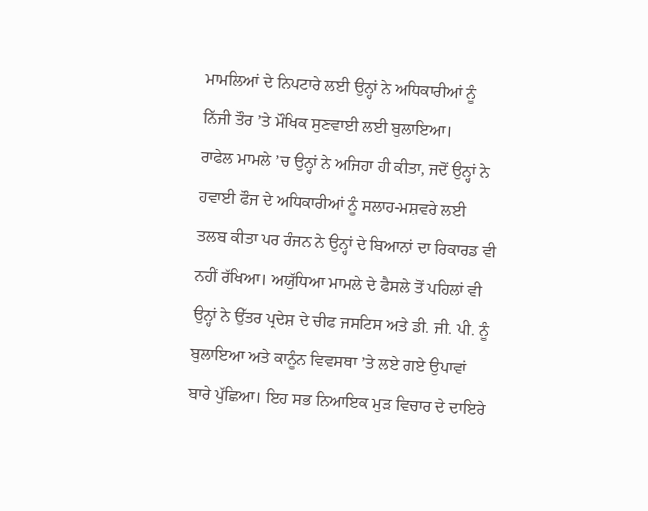ਮਾਮਲਿਆਂ ਦੇ ਨਿਪਟਾਰੇ ਲਈ ਉਨ੍ਹਾਂ ਨੇ ਅਧਿਕਾਰੀਆਂ ਨੂੰ ਨਿੱਜੀ ਤੌਰ ’ਤੇ ਮੌਖਿਕ ਸੁਣਵਾਈ ਲਈ ਬੁਲਾਇਆ।
ਰਾਫੇਲ ਮਾਮਲੇ ’ਚ ਉਨ੍ਹਾਂ ਨੇ ਅਜਿਹਾ ਹੀ ਕੀਤਾ, ਜਦੋਂ ਉਨ੍ਹਾਂ ਨੇ ਹਵਾਈ ਫੌਜ ਦੇ ਅਧਿਕਾਰੀਆਂ ਨੂੰ ਸਲਾਹ-ਮਸ਼ਵਰੇ ਲਈ ਤਲਬ ਕੀਤਾ ਪਰ ਰੰਜਨ ਨੇ ਉਨ੍ਹਾਂ ਦੇ ਬਿਆਨਾਂ ਦਾ ਰਿਕਾਰਡ ਵੀ ਨਹੀਂ ਰੱਖਿਆ। ਅਯੁੱਧਿਆ ਮਾਮਲੇ ਦੇ ਫੈਸਲੇ ਤੋਂ ਪਹਿਲਾਂ ਵੀ ਉਨ੍ਹਾਂ ਨੇ ਉੱਤਰ ਪ੍ਰਦੇਸ਼ ਦੇ ਚੀਫ ਜਸਟਿਸ ਅਤੇ ਡੀ. ਜੀ. ਪੀ. ਨੂੰ ਬੁਲਾਇਆ ਅਤੇ ਕਾਨੂੰਨ ਵਿਵਸਥਾ ’ਤੇ ਲਏ ਗਏ ਉਪਾਵਾਂ ਬਾਰੇ ਪੁੱਛਿਆ। ਇਹ ਸਭ ਨਿਆਇਕ ਮੁੜ ਵਿਚਾਰ ਦੇ ਦਾਇਰੇ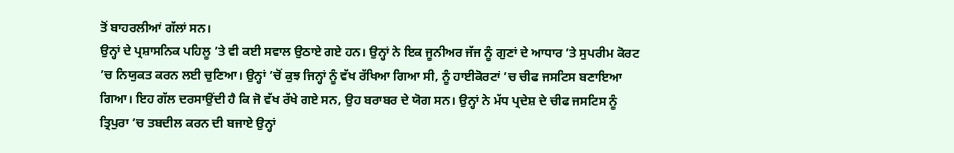ਤੋਂ ਬਾਹਰਲੀਆਂ ਗੱਲਾਂ ਸਨ।
ਉਨ੍ਹਾਂ ਦੇ ਪ੍ਰਸ਼ਾਸਨਿਕ ਪਹਿਲੂ ’ਤੇ ਵੀ ਕਈ ਸਵਾਲ ਉਠਾਏ ਗਏ ਹਨ। ਉਨ੍ਹਾਂ ਨੇ ਇਕ ਜੂਨੀਅਰ ਜੱਜ ਨੂੰ ਗੁਣਾਂ ਦੇ ਆਧਾਰ ’ਤੇ ਸੁਪਰੀਮ ਕੋਰਟ ’ਚ ਨਿਯੁਕਤ ਕਰਨ ਲਈ ਚੁਣਿਆ। ਉਨ੍ਹਾਂ ’ਚੋਂ ਕੁਝ ਜਿਨ੍ਹਾਂ ਨੂੰ ਵੱਖ ਰੱਖਿਆ ਗਿਆ ਸੀ, ਨੂੰ ਹਾਈਕੋਰਟਾਂ ’ਚ ਚੀਫ ਜਸਟਿਸ ਬਣਾਇਆ ਗਿਆ। ਇਹ ਗੱਲ ਦਰਸਾਉਂਦੀ ਹੈ ਕਿ ਜੋ ਵੱਖ ਰੱਖੇ ਗਏ ਸਨ, ਉਹ ਬਰਾਬਰ ਦੇ ਯੋਗ ਸਨ। ਉਨ੍ਹਾਂ ਨੇ ਮੱਧ ਪ੍ਰਦੇਸ਼ ਦੇ ਚੀਫ ਜਸਟਿਸ ਨੂੰ ਤ੍ਰਿਪੁਰਾ ’ਚ ਤਬਦੀਲ ਕਰਨ ਦੀ ਬਜਾਏ ਉਨ੍ਹਾਂ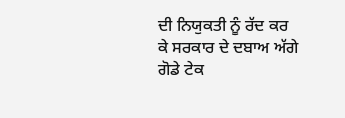ਦੀ ਨਿਯੁਕਤੀ ਨੂੰ ਰੱਦ ਕਰ ਕੇ ਸਰਕਾਰ ਦੇ ਦਬਾਅ ਅੱਗੇ ਗੋਡੇ ਟੇਕ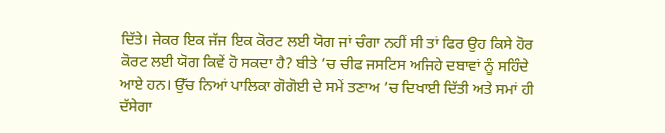ਦਿੱਤੇ। ਜੇਕਰ ਇਕ ਜੱਜ ਇਕ ਕੋਰਟ ਲਈ ਯੋਗ ਜਾਂ ਚੰਗਾ ਨਹੀਂ ਸੀ ਤਾਂ ਫਿਰ ਉਹ ਕਿਸੇ ਹੋਰ ਕੋਰਟ ਲਈ ਯੋਗ ਕਿਵੇਂ ਹੋ ਸਕਦਾ ਹੈ? ਬੀਤੇ ’ਚ ਚੀਫ ਜਸਟਿਸ ਅਜਿਹੇ ਦਬਾਵਾਂ ਨੂੰ ਸਹਿੰਦੇ ਆਏ ਹਨ। ਉੱਚ ਨਿਆਂ ਪਾਲਿਕਾ ਗੋਗੋਈ ਦੇ ਸਮੇਂ ਤਣਾਅ ’ਚ ਦਿਖਾਈ ਦਿੱਤੀ ਅਤੇ ਸਮਾਂ ਹੀ ਦੱਸੇਗਾ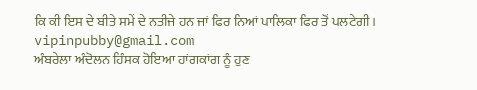ਕਿ ਕੀ ਇਸ ਦੇ ਬੀਤੇ ਸਮੇਂ ਦੇ ਨਤੀਜੇ ਹਨ ਜਾਂ ਫਿਰ ਨਿਆਂ ਪਾਲਿਕਾ ਫਿਰ ਤੋਂ ਪਲਟੇਗੀ।
vipinpubby@gmail.com
ਅੰਬਰੇਲਾ ਅੰਦੋਲਨ ਹਿੰਸਕ ਹੋਇਆ ਹਾਂਗਕਾਂਗ ਨੂੰ ਹੁਣ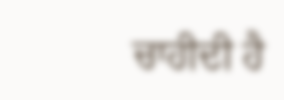ਚਾਹੀਦੀ ਹੈ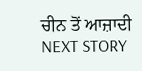ਚੀਨ ਤੋਂ ਆਜ਼ਾਦੀ
NEXT STORY